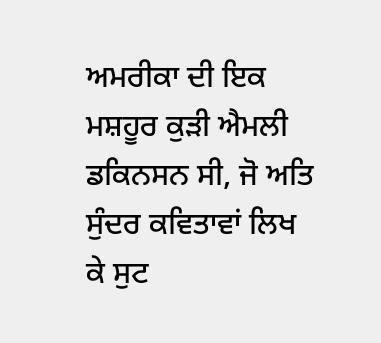ਅਮਰੀਕਾ ਦੀ ਇਕ ਮਸ਼ਹੂਰ ਕੁੜੀ ਐਮਲੀ ਡਕਿਨਸਨ ਸੀ, ਜੋ ਅਤਿ ਸੁੰਦਰ ਕਵਿਤਾਵਾਂ ਲਿਖ ਕੇ ਸੁਟ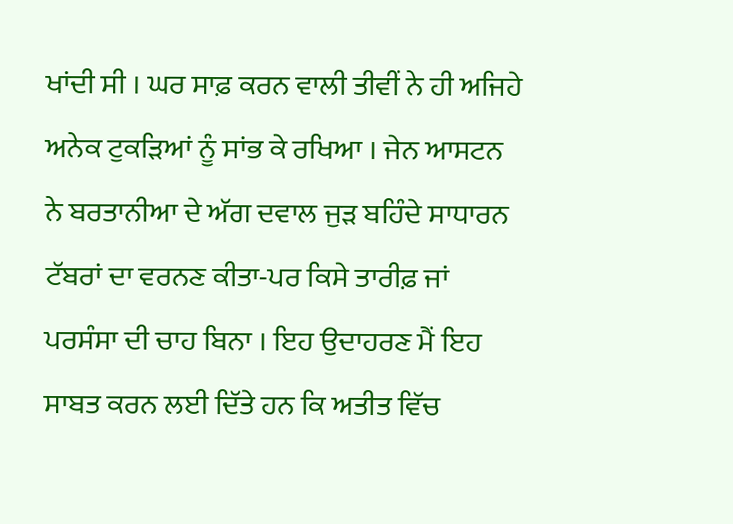ਖਾਂਦੀ ਸੀ । ਘਰ ਸਾਫ਼ ਕਰਨ ਵਾਲੀ ਤੀਵੀਂ ਨੇ ਹੀ ਅਜਿਹੇ ਅਨੇਕ ਟੁਕੜਿਆਂ ਨੂੰ ਸਾਂਭ ਕੇ ਰਖਿਆ । ਜੇਨ ਆਸਟਨ ਨੇ ਬਰਤਾਨੀਆ ਦੇ ਅੱਗ ਦਵਾਲ ਜੁੜ ਬਹਿੰਦੇ ਸਾਧਾਰਨ ਟੱਬਰਾਂ ਦਾ ਵਰਨਣ ਕੀਤਾ-ਪਰ ਕਿਸੇ ਤਾਰੀਫ਼ ਜਾਂ ਪਰਸੰਸਾ ਦੀ ਚਾਹ ਬਿਨਾ । ਇਹ ਉਦਾਹਰਣ ਮੈਂ ਇਹ ਸਾਬਤ ਕਰਨ ਲਈ ਦਿੱਤੇ ਹਨ ਕਿ ਅਤੀਤ ਵਿੱਚ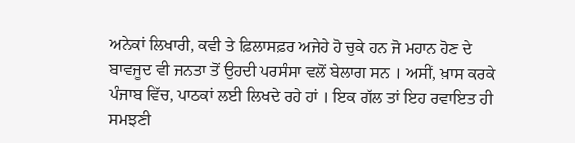ਅਨੇਕਾਂ ਲਿਖਾਰੀ, ਕਵੀ ਤੇ ਫ਼ਿਲਾਸਫ਼ਰ ਅਜੇਹੇ ਹੋ ਚੁਕੇ ਹਨ ਜੋ ਮਹਾਨ ਹੋਣ ਦੇ ਬਾਵਜੂਦ ਵੀ ਜਨਤਾ ਤੋਂ ਉਹਦੀ ਪਰਸੰਸਾ ਵਲੋਂ ਬੇਲਾਗ ਸਨ । ਅਸੀਂ, ਖ਼ਾਸ ਕਰਕੇ ਪੰਜਾਬ ਵਿੱਚ, ਪਾਠਕਾਂ ਲਈ ਲਿਖਦੇ ਰਹੇ ਹਾਂ । ਇਕ ਗੱਲ ਤਾਂ ਇਹ ਰਵਾਇਤ ਹੀ ਸਮਝਣੀ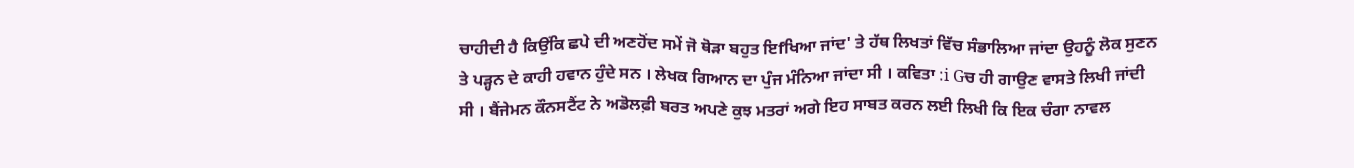ਚਾਹੀਦੀ ਹੈ ਕਿਉਂਕਿ ਛਪੇ ਦੀ ਅਣਹੋਂਦ ਸਮੇਂ ਜੋ ਥੋੜਾ ਬਹੁਤ ਇfਖਿਆ ਜਾਂਦ' ਤੇ ਹੱਥ ਲਿਖਤਾਂ ਵਿੱਚ ਸੰਭਾਲਿਆ ਜਾਂਦਾ ਉਹਨੂੰ ਲੋਕ ਸੁਣਨ ਤੇ ਪੜ੍ਹਨ ਦੇ ਕਾਹੀ ਹਵਾਨ ਹੁੰਦੇ ਸਨ । ਲੇਖਕ ਗਿਆਨ ਦਾ ਪੁੰਜ ਮੰਨਿਆ ਜਾਂਦਾ ਸੀ । ਕਵਿਤਾ :i Gਚ ਹੀ ਗਾਉਣ ਵਾਸਤੇ ਲਿਖੀ ਜਾਂਦੀ ਸੀ । ਬੈਂਜੇਮਨ ਕੌਨਸਟੈਂਟ ਨੇ ਅਡੋਲਫ਼ੀ ਬਰਤ ਅਪਣੇ ਕੁਝ ਮਤਰਾਂ ਅਗੇ ਇਹ ਸਾਬਤ ਕਰਨ ਲਈ ਲਿਖੀ ਕਿ ਇਕ ਚੰਗਾ ਨਾਵਲ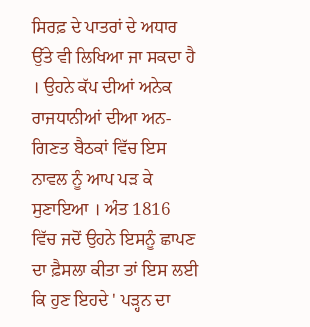ਸਿਰਫ਼ ਦੇ ਪਾਤਰਾਂ ਦੇ ਅਧਾਰ ਉੱਤੇ ਵੀ ਲਿਖਿਆ ਜਾ ਸਕਦਾ ਹੈ । ਉਹਨੇ ਕੱਪ ਦੀਆਂ ਅਨੇਕ ਰਾਜਧਾਨੀਆਂ ਦੀਆ ਅਨ- ਗਿਣਤ ਬੈਠਕਾਂ ਵਿੱਚ ਇਸ ਨਾਵਲ ਨੂੰ ਆਪ ਪੜ ਕੇ ਸੁਣਾਇਆ । ਅੰਤ 1816 ਵਿੱਚ ਜਦੋਂ ਉਹਨੇ ਇਸਨੂੰ ਛਾਪਣ ਦਾ ਫ਼ੈਸਲਾ ਕੀਤਾ ਤਾਂ ਇਸ ਲਈ ਕਿ ਹੁਣ ਇਹਦੇ ' ਪੜ੍ਹਨ ਦਾ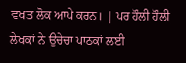ਵਖਤ ਲੋਕ ਆਪੇ ਕਰਨ। | ਪਰ ਹੌਲੀ ਹੌਲੀ ਲੇਖਕਾਂ ਨੇ ਉਚੇਚਾ ਪਾਠਕਾਂ ਲਈ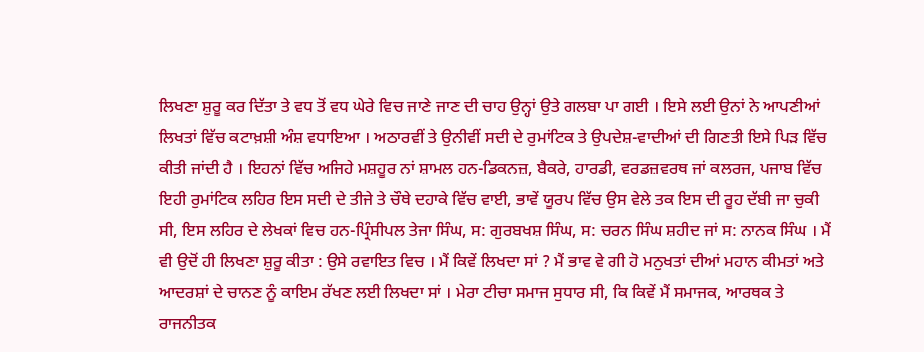ਲਿਖਣਾ ਸ਼ੁਰੂ ਕਰ ਦਿੱਤਾ ਤੇ ਵਧ ਤੋਂ ਵਧ ਘੇਰੇ ਵਿਚ ਜਾਣੇ ਜਾਣ ਦੀ ਚਾਹ ਉਨ੍ਹਾਂ ਉਤੇ ਗਲਬਾ ਪਾ ਗਈ । ਇਸੇ ਲਈ ਉਨਾਂ ਨੇ ਆਪਣੀਆਂ ਲਿਖਤਾਂ ਵਿੱਚ ਕਟਾਖ਼ਸ਼ੀ ਅੰਸ਼ ਵਧਾਇਆ । ਅਠਾਰਵੀਂ ਤੇ ਉਨੀਵੀਂ ਸਦੀ ਦੇ ਰੁਮਾਂਟਿਕ ਤੇ ਉਪਦੇਸ਼-ਵਾਦੀਆਂ ਦੀ ਗਿਣਤੀ ਇਸੇ ਪਿੜ ਵਿੱਚ ਕੀਤੀ ਜਾਂਦੀ ਹੈ । ਇਹਨਾਂ ਵਿੱਚ ਅਜਿਹੇ ਮਸ਼ਹੂਰ ਨਾਂ ਸ਼ਾਮਲ ਹਨ-ਡਿਕਨਜ਼, ਬੈਕਰੇ, ਹਾਰਡੀ, ਵਰਡਜ਼ਵਰਥ ਜਾਂ ਕਲਰਜ, ਪਜਾਬ ਵਿੱਚ ਇਹੀ ਰੁਮਾਂਟਿਕ ਲਹਿਰ ਇਸ ਸਦੀ ਦੇ ਤੀਜੇ ਤੇ ਚੌਥੇ ਦਹਾਕੇ ਵਿੱਚ ਵਾਈ, ਭਾਵੇਂ ਯੂਰਪ ਵਿੱਚ ਉਸ ਵੇਲੇ ਤਕ ਇਸ ਦੀ ਰੂਹ ਦੱਬੀ ਜਾ ਚੁਕੀ ਸੀ, ਇਸ ਲਹਿਰ ਦੇ ਲੇਖਕਾਂ ਵਿਚ ਹਨ-ਪ੍ਰਿੰਸੀਪਲ ਤੇਜਾ ਸਿੰਘ, ਸ: ਗੁਰਬਖਸ਼ ਸਿੰਘ, ਸ: ਚਰਨ ਸਿੰਘ ਸ਼ਹੀਦ ਜਾਂ ਸ: ਨਾਨਕ ਸਿੰਘ । ਮੈਂ ਵੀ ਉਦੋਂ ਹੀ ਲਿਖਣਾ ਸ਼ੁਰੂ ਕੀਤਾ : ਉਸੇ ਰਵਾਇਤ ਵਿਚ । ਮੈਂ ਕਿਵੇਂ ਲਿਖਦਾ ਸਾਂ ? ਮੈਂ ਭਾਵ ਵੇ ਗੀ ਹੋ ਮਨੁਖਤਾਂ ਦੀਆਂ ਮਹਾਨ ਕੀਮਤਾਂ ਅਤੇ ਆਦਰਸ਼ਾਂ ਦੇ ਚਾਨਣ ਨੂੰ ਕਾਇਮ ਰੱਖਣ ਲਈ ਲਿਖਦਾ ਸਾਂ । ਮੇਰਾ ਟੀਚਾ ਸਮਾਜ ਸੁਧਾਰ ਸੀ, ਕਿ ਕਿਵੇਂ ਮੈਂ ਸਮਾਜਕ, ਆਰਥਕ ਤੇ ਰਾਜਨੀਤਕ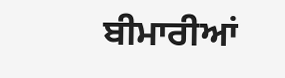ਬੀਮਾਰੀਆਂ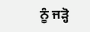ਨੂੰ ਜੜ੍ਹੋ